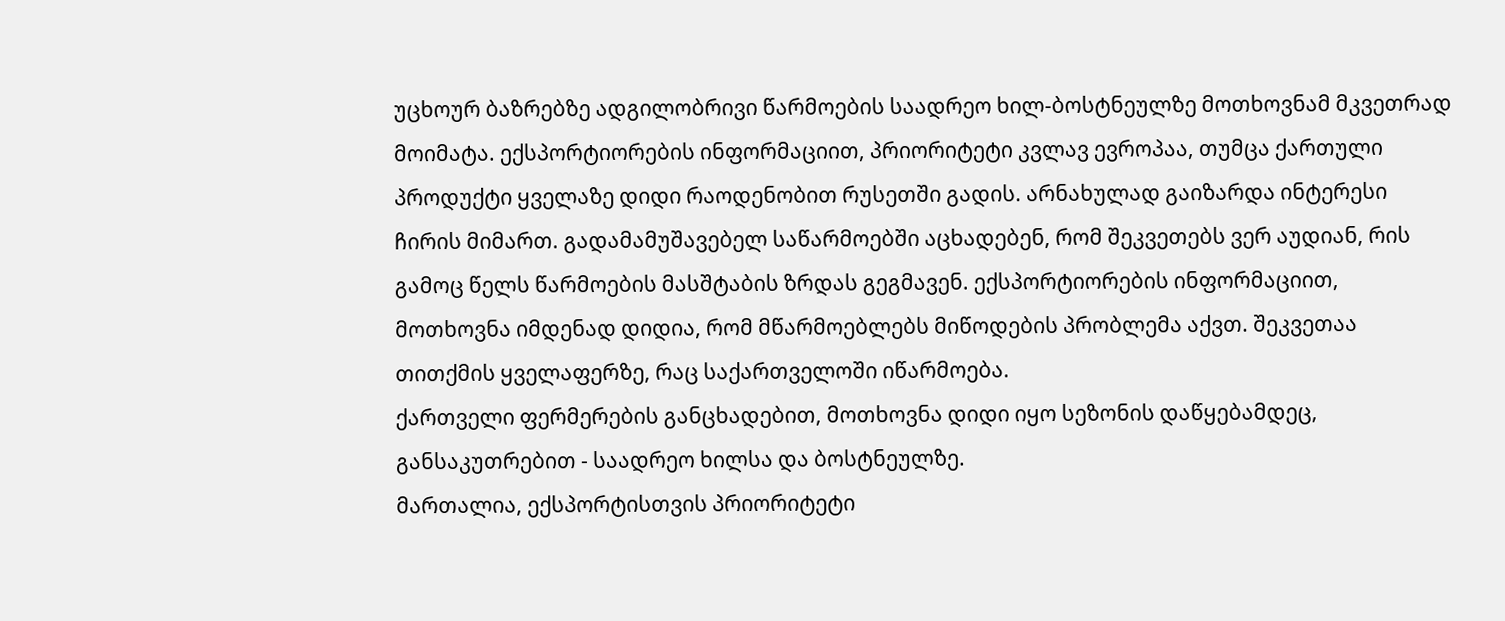უცხოურ ბაზრებზე ადგილობრივი წარმოების საადრეო ხილ-ბოსტნეულზე მოთხოვნამ მკვეთრად მოიმატა. ექსპორტიორების ინფორმაციით, პრიორიტეტი კვლავ ევროპაა, თუმცა ქართული პროდუქტი ყველაზე დიდი რაოდენობით რუსეთში გადის. არნახულად გაიზარდა ინტერესი ჩირის მიმართ. გადამამუშავებელ საწარმოებში აცხადებენ, რომ შეკვეთებს ვერ აუდიან, რის გამოც წელს წარმოების მასშტაბის ზრდას გეგმავენ. ექსპორტიორების ინფორმაციით, მოთხოვნა იმდენად დიდია, რომ მწარმოებლებს მიწოდების პრობლემა აქვთ. შეკვეთაა თითქმის ყველაფერზე, რაც საქართველოში იწარმოება.
ქართველი ფერმერების განცხადებით, მოთხოვნა დიდი იყო სეზონის დაწყებამდეც, განსაკუთრებით - საადრეო ხილსა და ბოსტნეულზე.
მართალია, ექსპორტისთვის პრიორიტეტი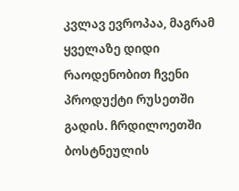კვლავ ევროპაა, მაგრამ ყველაზე დიდი რაოდენობით ჩვენი პროდუქტი რუსეთში გადის. ჩრდილოეთში ბოსტნეულის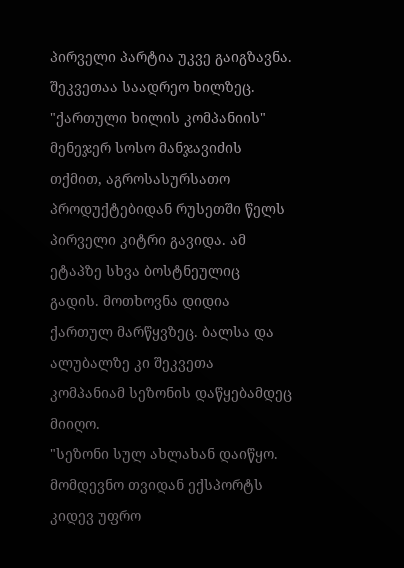პირველი პარტია უკვე გაიგზავნა. შეკვეთაა საადრეო ხილზეც.
"ქართული ხილის კომპანიის" მენეჯერ სოსო მანჯავიძის თქმით, აგროსასურსათო პროდუქტებიდან რუსეთში წელს პირველი კიტრი გავიდა. ამ ეტაპზე სხვა ბოსტნეულიც გადის. მოთხოვნა დიდია ქართულ მარწყვზეც. ბალსა და ალუბალზე კი შეკვეთა კომპანიამ სეზონის დაწყებამდეც მიიღო.
"სეზონი სულ ახლახან დაიწყო. მომდევნო თვიდან ექსპორტს კიდევ უფრო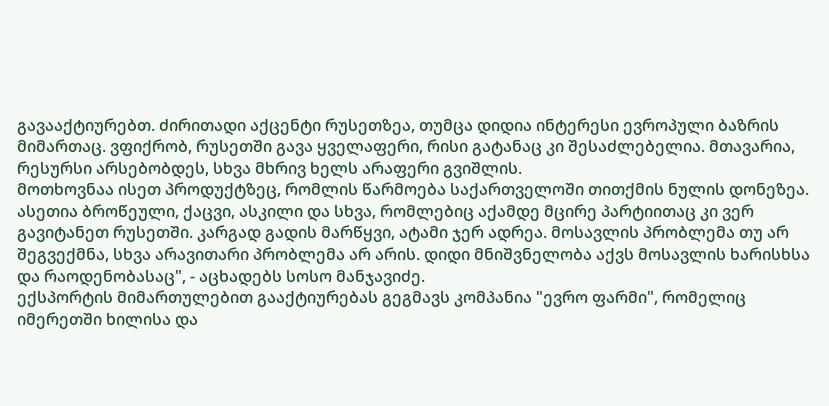გავააქტიურებთ. ძირითადი აქცენტი რუსეთზეა, თუმცა დიდია ინტერესი ევროპული ბაზრის მიმართაც. ვფიქრობ, რუსეთში გავა ყველაფერი, რისი გატანაც კი შესაძლებელია. მთავარია, რესურსი არსებობდეს, სხვა მხრივ ხელს არაფერი გვიშლის.
მოთხოვნაა ისეთ პროდუქტზეც, რომლის წარმოება საქართველოში თითქმის ნულის დონეზეა. ასეთია ბროწეული, ქაცვი, ასკილი და სხვა, რომლებიც აქამდე მცირე პარტიითაც კი ვერ გავიტანეთ რუსეთში. კარგად გადის მარწყვი, ატამი ჯერ ადრეა. მოსავლის პრობლემა თუ არ შეგვექმნა, სხვა არავითარი პრობლემა არ არის. დიდი მნიშვნელობა აქვს მოსავლის ხარისხსა და რაოდენობასაც", - აცხადებს სოსო მანჯავიძე.
ექსპორტის მიმართულებით გააქტიურებას გეგმავს კომპანია "ევრო ფარმი", რომელიც იმერეთში ხილისა და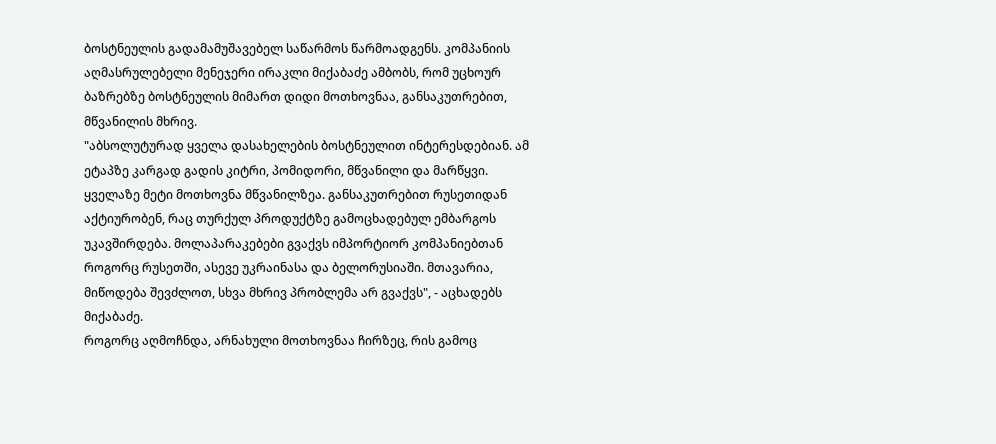ბოსტნეულის გადამამუშავებელ საწარმოს წარმოადგენს. კომპანიის აღმასრულებელი მენეჯერი ირაკლი მიქაბაძე ამბობს, რომ უცხოურ ბაზრებზე ბოსტნეულის მიმართ დიდი მოთხოვნაა, განსაკუთრებით, მწვანილის მხრივ.
"აბსოლუტურად ყველა დასახელების ბოსტნეულით ინტერესდებიან. ამ ეტაპზე კარგად გადის კიტრი, პომიდორი, მწვანილი და მარწყვი. ყველაზე მეტი მოთხოვნა მწვანილზეა. განსაკუთრებით რუსეთიდან აქტიურობენ, რაც თურქულ პროდუქტზე გამოცხადებულ ემბარგოს უკავშირდება. მოლაპარაკებები გვაქვს იმპორტიორ კომპანიებთან როგორც რუსეთში, ასევე უკრაინასა და ბელორუსიაში. მთავარია, მიწოდება შევძლოთ, სხვა მხრივ პრობლემა არ გვაქვს", - აცხადებს მიქაბაძე.
როგორც აღმოჩნდა, არნახული მოთხოვნაა ჩირზეც, რის გამოც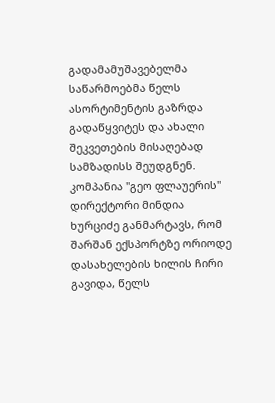გადამამუშავებელმა საწარმოებმა წელს ასორტიმენტის გაზრდა გადაწყვიტეს და ახალი შეკვეთების მისაღებად სამზადისს შეუდგნენ.
კომპანია "გეო ფლაუერის" დირექტორი მინდია ხურციძე განმარტავს, რომ შარშან ექსპორტზე ორიოდე დასახელების ხილის ჩირი გავიდა, წელს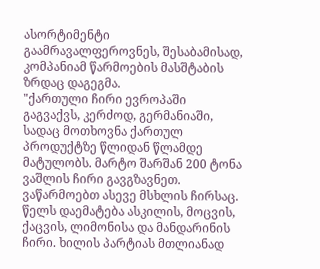ასორტიმენტი გაამრავალფეროვნეს, შესაბამისად, კომპანიამ წარმოების მასშტაბის ზრდაც დაგეგმა.
"ქართული ჩირი ევროპაში გაგვაქვს, კერძოდ, გერმანიაში, სადაც მოთხოვნა ქართულ პროდუქტზე წლიდან წლამდე მატულობს. მარტო შარშან 200 ტონა ვაშლის ჩირი გავგზავნეთ. ვაწარმოებთ ასევე მსხლის ჩირსაც. წელს დაემატება ასკილის, მოცვის, ქაცვის, ლიმონისა და მანდარინის ჩირი. ხილის პარტიას მთლიანად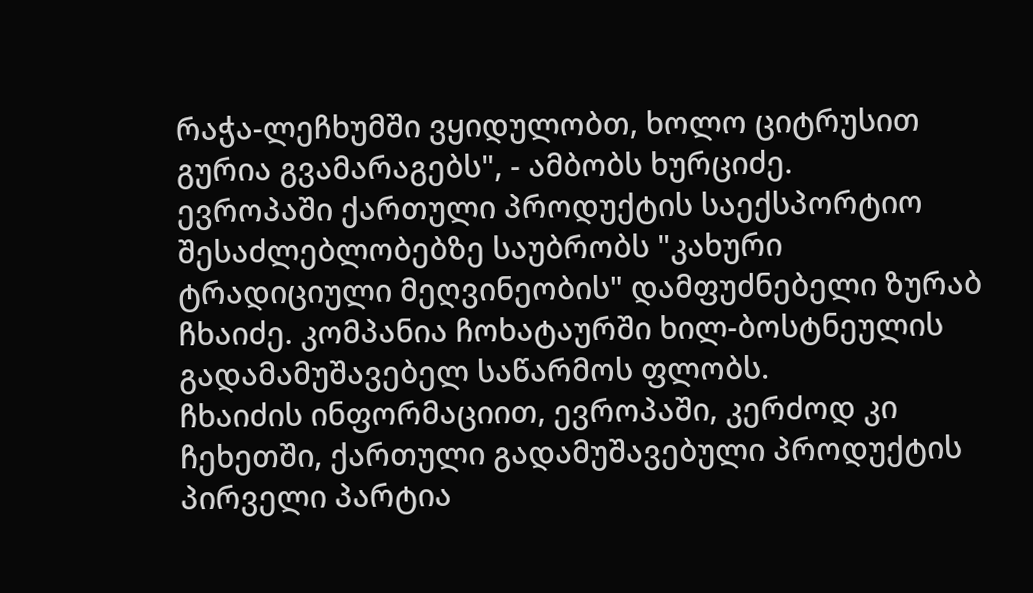რაჭა-ლეჩხუმში ვყიდულობთ, ხოლო ციტრუსით გურია გვამარაგებს", - ამბობს ხურციძე.
ევროპაში ქართული პროდუქტის საექსპორტიო შესაძლებლობებზე საუბრობს "კახური ტრადიციული მეღვინეობის" დამფუძნებელი ზურაბ ჩხაიძე. კომპანია ჩოხატაურში ხილ-ბოსტნეულის გადამამუშავებელ საწარმოს ფლობს.
ჩხაიძის ინფორმაციით, ევროპაში, კერძოდ კი ჩეხეთში, ქართული გადამუშავებული პროდუქტის პირველი პარტია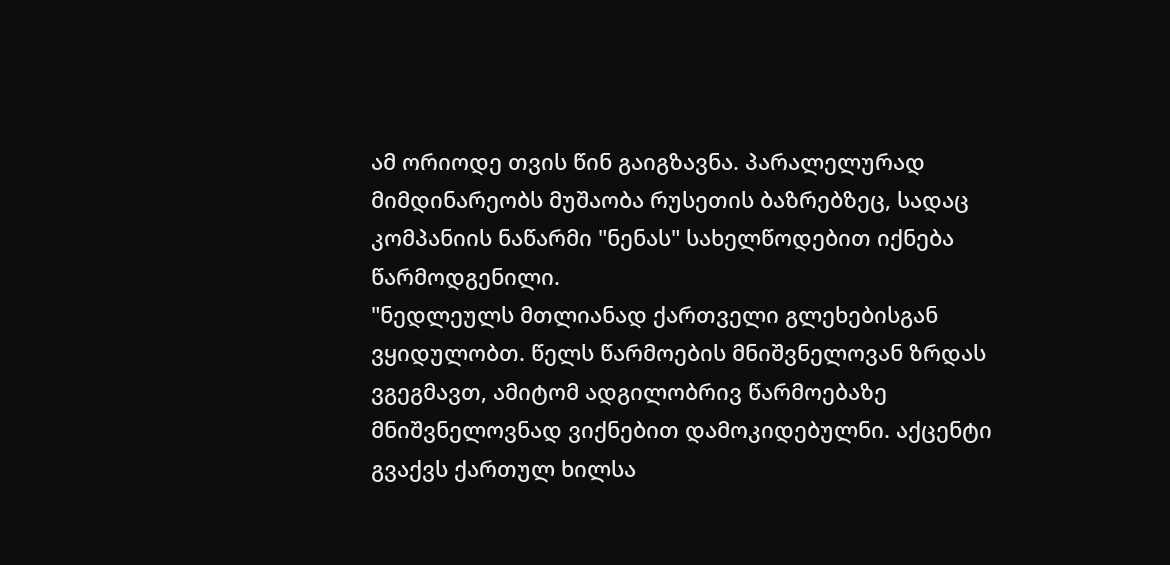ამ ორიოდე თვის წინ გაიგზავნა. პარალელურად მიმდინარეობს მუშაობა რუსეთის ბაზრებზეც, სადაც კომპანიის ნაწარმი "ნენას" სახელწოდებით იქნება წარმოდგენილი.
"ნედლეულს მთლიანად ქართველი გლეხებისგან ვყიდულობთ. წელს წარმოების მნიშვნელოვან ზრდას ვგეგმავთ, ამიტომ ადგილობრივ წარმოებაზე მნიშვნელოვნად ვიქნებით დამოკიდებულნი. აქცენტი გვაქვს ქართულ ხილსა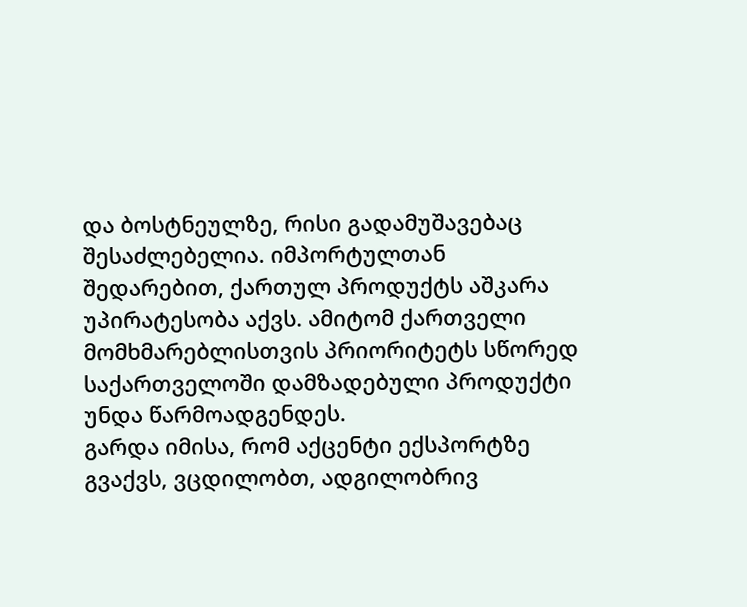და ბოსტნეულზე, რისი გადამუშავებაც შესაძლებელია. იმპორტულთან შედარებით, ქართულ პროდუქტს აშკარა უპირატესობა აქვს. ამიტომ ქართველი მომხმარებლისთვის პრიორიტეტს სწორედ საქართველოში დამზადებული პროდუქტი უნდა წარმოადგენდეს.
გარდა იმისა, რომ აქცენტი ექსპორტზე გვაქვს, ვცდილობთ, ადგილობრივ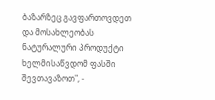ბაზარზეც გავფართოვდეთ და მოსახლეობას ნატურალური პროდუქტი ხელმისაწვდომ ფასში შევთავაზოთ", -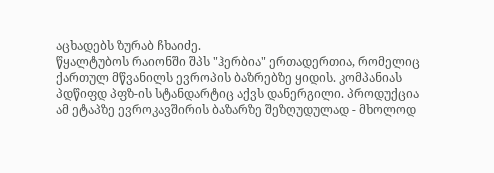აცხადებს ზურაბ ჩხაიძე.
წყალტუბოს რაიონში შპს "ჰერბია" ერთადერთია, რომელიც ქართულ მწვანილს ევროპის ბაზრებზე ყიდის. კომპანიას პდწიფდ პფზ-ის სტანდარტიც აქვს დანერგილი. პროდუქცია ამ ეტაპზე ევროკავშირის ბაზარზე შეზღუდულად - მხოლოდ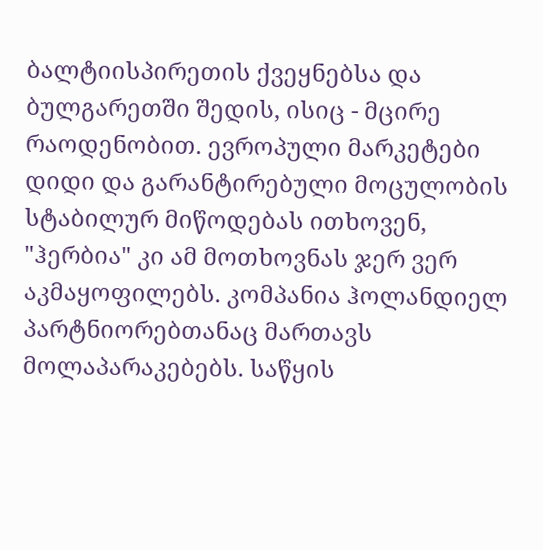ბალტიისპირეთის ქვეყნებსა და ბულგარეთში შედის, ისიც - მცირე რაოდენობით. ევროპული მარკეტები დიდი და გარანტირებული მოცულობის სტაბილურ მიწოდებას ითხოვენ, "ჰერბია" კი ამ მოთხოვნას ჯერ ვერ აკმაყოფილებს. კომპანია ჰოლანდიელ პარტნიორებთანაც მართავს მოლაპარაკებებს. საწყის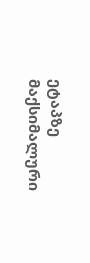ეტაპზე მაქსიმალური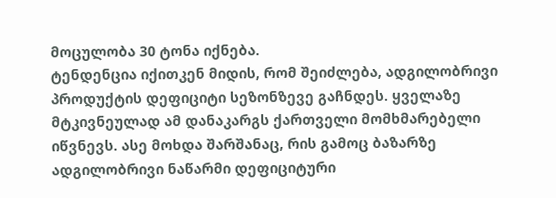მოცულობა 30 ტონა იქნება.
ტენდენცია იქითკენ მიდის, რომ შეიძლება, ადგილობრივი პროდუქტის დეფიციტი სეზონზევე გაჩნდეს. ყველაზე მტკივნეულად ამ დანაკარგს ქართველი მომხმარებელი იწვნევს. ასე მოხდა შარშანაც, რის გამოც ბაზარზე ადგილობრივი ნაწარმი დეფიციტური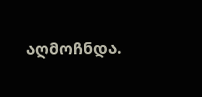აღმოჩნდა.